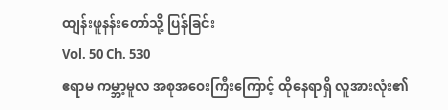ထျန်းဖူနန်းတော်သို့ ပြန်ခြင်း
Vol. 50 Ch. 530
ဧရာမ ကမ္ဘာ့မူလ အစုအဝေးကြီးကြောင့် ထိုနေရာရှိ လူအားလုံး၏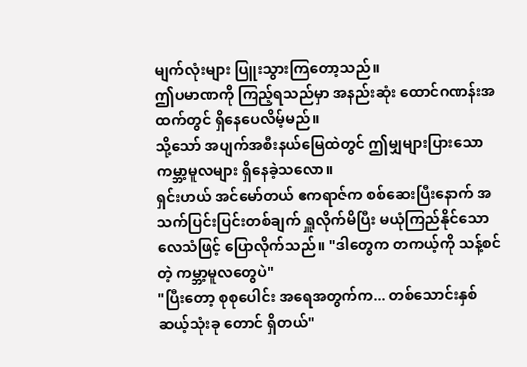မျက်လုံးများ ပြူးသွားကြတော့သည်။
ဤပမာဏကို ကြည့်ရသည်မှာ အနည်းဆုံး ထောင်ဂဏန်းအထက်တွင် ရှိနေပေလိမ့်မည်။
သို့သော် အပျက်အစီးနယ်မြေထဲတွင် ဤမျှများပြားသော ကမ္ဘာ့မူလများ ရှိနေခဲ့သလော။
ရှင်းဟယ် အင်မော်တယ် ဧကရာဇ်က စစ်ဆေးပြီးနောက် အသက်ပြင်းပြင်းတစ်ချက် ရှူလိုက်မိပြီး မယုံကြည်နိုင်သော လေသံဖြင့် ပြောလိုက်သည်။ "ဒါတွေက တကယ့်ကို သန့်စင်တဲ့ ကမ္ဘာ့မူလတွေပဲ"
"ပြီးတော့ စုစုပေါင်း အရေအတွက်က... တစ်သောင်းနှစ်ဆယ့်သုံးခု တောင် ရှိတယ်"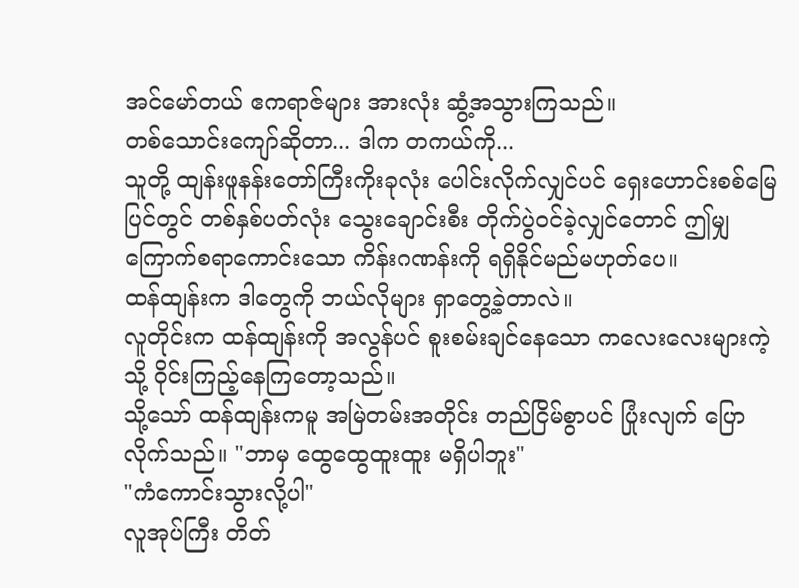အင်မော်တယ် ဧကရာဇ်များ အားလုံး ဆွံ့အသွားကြသည်။
တစ်သောင်းကျော်ဆိုတာ... ဒါက တကယ်ကို...
သူတို့ ထျန်းဖူနန်းတော်ကြီးကိုးခုလုံး ပေါင်းလိုက်လျှင်ပင် ရှေးဟောင်းစစ်မြေပြင်တွင် တစ်နှစ်ပတ်လုံး သွေးချောင်းစီး တိုက်ပွဲဝင်ခဲ့လျှင်တောင် ဤမျှ ကြောက်စရာကောင်းသော ကိန်းဂဏန်းကို ရရှိနိုင်မည်မဟုတ်ပေ။
ထန်ထျန်းက ဒါတွေကို ဘယ်လိုများ ရှာတွေ့ခဲ့တာလဲ။
လူတိုင်းက ထန်ထျန်းကို အလွန်ပင် စူးစမ်းချင်နေသော ကလေးလေးများကဲ့သို့ ဝိုင်းကြည့်နေကြတော့သည်။
သို့သော် ထန်ထျန်းကမူ အမြဲတမ်းအတိုင်း တည်ငြိမ်စွာပင် ပြုံးလျက် ပြောလိုက်သည်။ "ဘာမှ ထွေထွေထူးထူး မရှိပါဘူး"
"ကံကောင်းသွားလို့ပါ"
လူအုပ်ကြီး တိတ်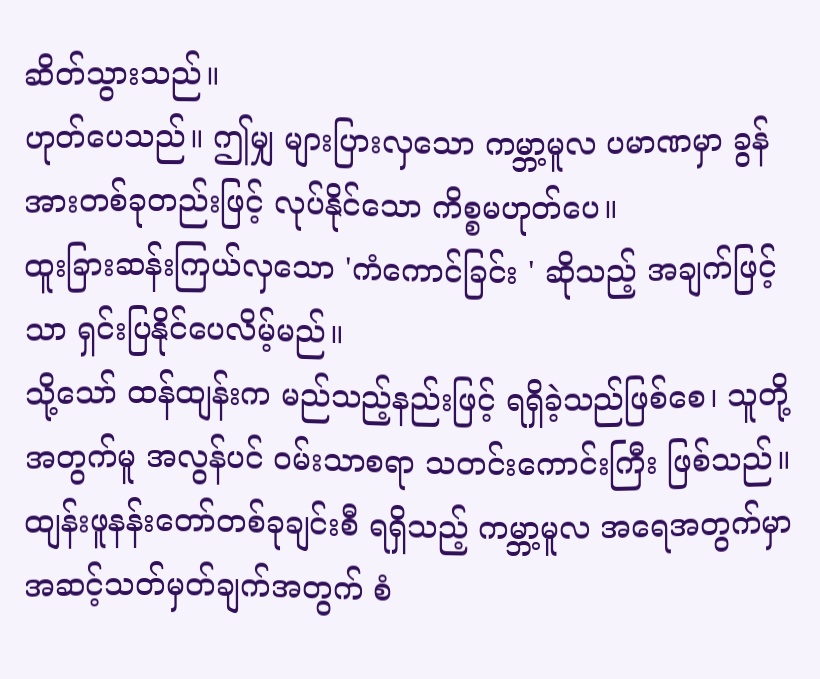ဆိတ်သွားသည်။
ဟုတ်ပေသည်။ ဤမျှ များပြားလှသော ကမ္ဘာ့မူလ ပမာဏမှာ ခွန်အားတစ်ခုတည်းဖြင့် လုပ်နိုင်သော ကိစ္စမဟုတ်ပေ။
ထူးခြားဆန်းကြယ်လှသော 'ကံကောင်ခြင်း ' ဆိုသည့် အချက်ဖြင့်သာ ရှင်းပြနိုင်ပေလိမ့်မည်။
သို့သော် ထန်ထျန်းက မည်သည့်နည်းဖြင့် ရရှိခဲ့သည်ဖြစ်စေ၊ သူတို့အတွက်မူ အလွန်ပင် ဝမ်းသာစရာ သတင်းကောင်းကြီး ဖြစ်သည်။
ထျန်းဖူနန်းတော်တစ်ခုချင်းစီ ရရှိသည့် ကမ္ဘာ့မူလ အရေအတွက်မှာ အဆင့်သတ်မှတ်ချက်အတွက် စံ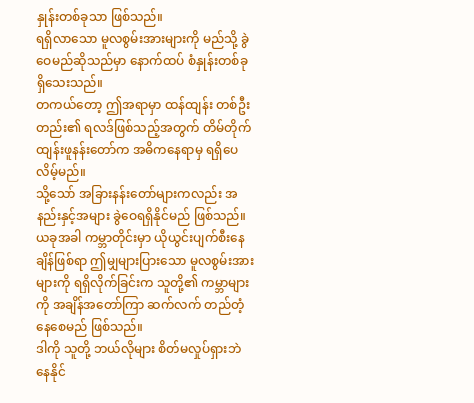နှုန်းတစ်ခုသာ ဖြစ်သည်။
ရရှိလာသော မူလစွမ်းအားများကို မည်သို့ ခွဲဝေမည်ဆိုသည်မှာ နောက်ထပ် စံနှုန်းတစ်ခု ရှိသေးသည်။
တကယ်တော့ ဤအရာမှာ ထန်ထျန်း တစ်ဦးတည်း၏ ရလဒ်ဖြစ်သည့်အတွက် တိမ်တိုက်ထျန်းဖူနန်းတော်က အဓိကနေရာမှ ရရှိပေလိမ့်မည်။
သို့သော် အခြားနန်းတော်များကလည်း အနည်းနှင့်အများ ခွဲဝေရရှိနိုင်မည် ဖြစ်သည်။
ယခုအခါ ကမ္ဘာတိုင်းမှာ ယိုယွင်းပျက်စီးနေချိန်ဖြစ်ရာ ဤမျှများပြားသော မူလစွမ်းအားများကို ရရှိလိုက်ခြင်းက သူတို့၏ ကမ္ဘာများကို အချိန်အတော်ကြာ ဆက်လက် တည်တံ့နေစေမည် ဖြစ်သည်။
ဒါကို သူတို့ ဘယ်လိုများ စိတ်မလှုပ်ရှားဘဲ နေနိုင်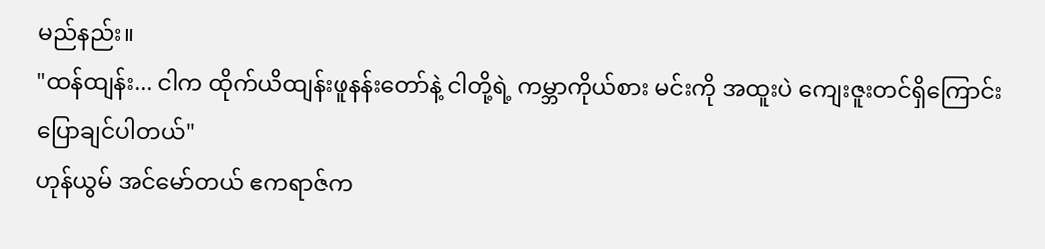မည်နည်း။
"ထန်ထျန်း... ငါက ထိုက်ယိထျန်းဖူနန်းတော်နဲ့ ငါတို့ရဲ့ ကမ္ဘာကိုယ်စား မင်းကို အထူးပဲ ကျေးဇူးတင်ရှိကြောင်း ပြောချင်ပါတယ်"
ဟုန်ယွမ် အင်မော်တယ် ဧကရာဇ်က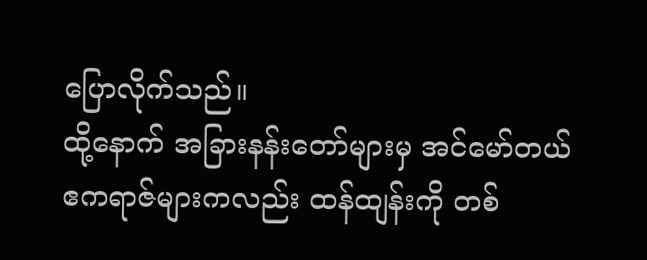ပြောလိုက်သည်။
ထို့နောက် အခြားနန်းတော်များမှ အင်မော်တယ် ဧကရာဇ်များကလည်း ထန်ထျန်းကို တစ်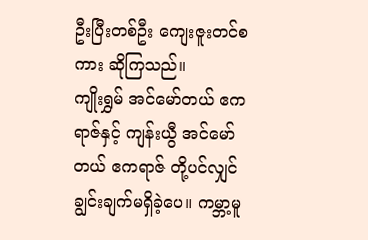ဦးပြီးတစ်ဦး ကျေးဇူးတင်စကား ဆိုကြသည်။
ကျိုးရွှမ် အင်မော်တယ် ဧကရာဇ်နှင့် ကျန်းယွီ အင်မော်တယ် ဧကရာဇ် တို့ပင်လျှင် ချွင်းချက်မရှိခဲ့ပေ။ ကမ္ဘာ့မူ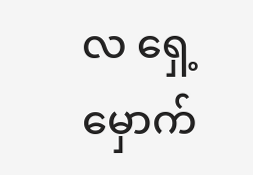လ ရှေ့မှောက်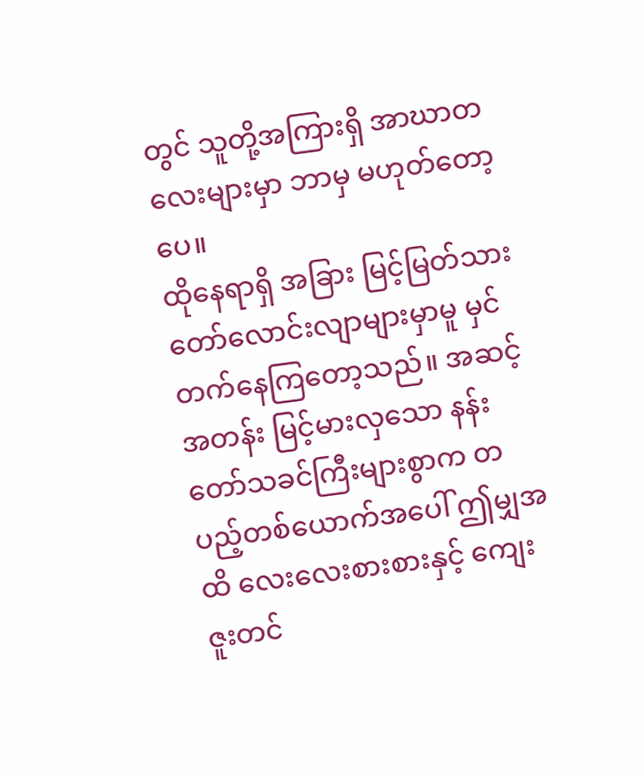တွင် သူတို့အကြားရှိ အာဃာတလေးများမှာ ဘာမှ မဟုတ်တော့ပေ။
ထိုနေရာရှိ အခြား မြင့်မြတ်သားတော်လောင်းလျာများမှာမူ မှင်တက်နေကြတော့သည်။ အဆင့်အတန်း မြင့်မားလှသော နန်းတော်သခင်ကြီးများစွာက တပည့်တစ်ယောက်အပေါ် ဤမျှအထိ လေးလေးစားစားနှင့် ကျေးဇူးတင်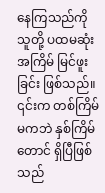နေကြသည်ကို သူတို့ ပထမဆုံးအကြိမ် မြင်ဖူးခြင်း ဖြစ်သည်။
၎င်းက တစ်ကြိမ်မကဘဲ နှစ်ကြိမ်တောင် ရှိပြီဖြစ်သည်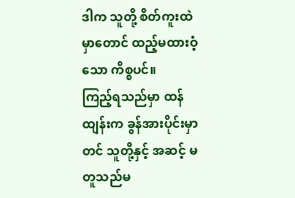ဒါက သူတို့ စိတ်ကူးထဲမှာတောင် ထည့်မထားဝံ့သော ကိစ္စပင်။
ကြည့်ရသည်မှာ ထန်ထျန်းက ခွန်အားပိုင်းမှာတင် သူတို့နှင့် အဆင့် မတူသည်မ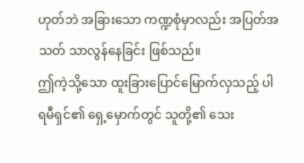ဟုတ်ဘဲ အခြားသော ကဏ္ဍစုံမှာလည်း အပြတ်အသတ် သာလွန်နေခြင်း ဖြစ်သည်။
ဤကဲ့သို့သော ထူးခြားပြောင်မြောက်လှသည့် ပါရမီရှင်၏ ရှေ့မှောက်တွင် သူတို့၏ သေး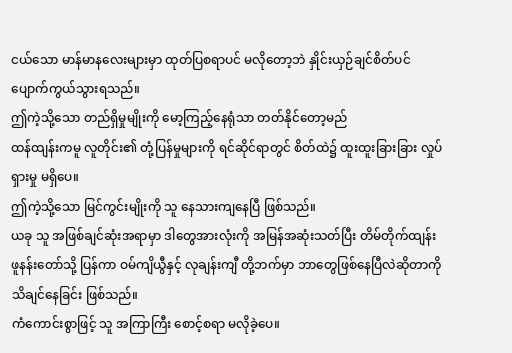ငယ်သော မာန်မာနလေးများမှာ ထုတ်ပြစရာပင် မလိုတော့ဘဲ နှိုင်းယှဉ်ချင်စိတ်ပင် ပျောက်ကွယ်သွားရသည်။
ဤကဲ့သို့သော တည်ရှိမှုမျိုးကို မော့ကြည့်နေရုံသာ တတ်နိုင်တော့မည်
ထန်ထျန်းကမူ လူတိုင်း၏ တုံ့ပြန်မှုများကို ရင်ဆိုင်ရာတွင် စိတ်ထဲ၌ ထူးထူးခြားခြား လှုပ်ရှားမှု မရှိပေ။
ဤကဲ့သို့သော မြင်ကွင်းမျိုးကို သူ နေသားကျနေပြီ ဖြစ်သည်။
ယခု သူ အဖြစ်ချင်ဆုံးအရာမှာ ဒါတွေအားလုံးကို အမြန်အဆုံးသတ်ပြီး တိမ်တိုက်ထျန်းဖူနန်းတော်သို့ ပြန်ကာ ဝမ်ကျိယွီနှင့် လုချန်းကျီ တို့ဘက်မှာ ဘာတွေဖြစ်နေပြီလဲဆိုတာကို သိချင်နေခြင်း ဖြစ်သည်။
ကံကောင်းစွာဖြင့် သူ အကြာကြီး စောင့်စရာ မလိုခဲ့ပေ။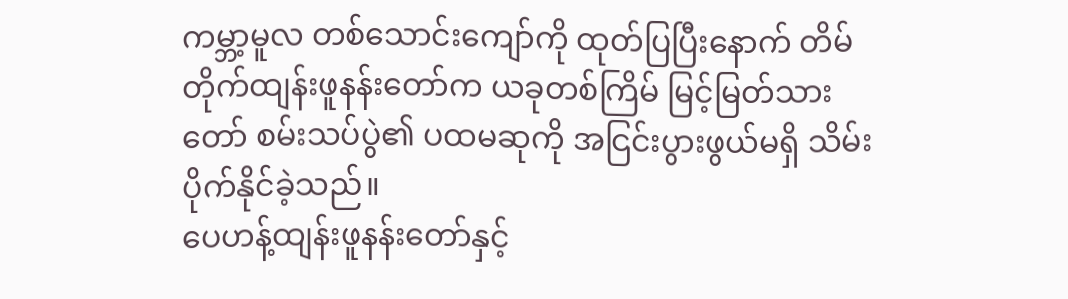ကမ္ဘာ့မူလ တစ်သောင်းကျော်ကို ထုတ်ပြပြီးနောက် တိမ်တိုက်ထျန်းဖူနန်းတော်က ယခုတစ်ကြိမ် မြင့်မြတ်သားတော် စမ်းသပ်ပွဲ၏ ပထမဆုကို အငြင်းပွားဖွယ်မရှိ သိမ်းပိုက်နိုင်ခဲ့သည်။
ပေဟန့်ထျန်းဖူနန်းတော်နှင့်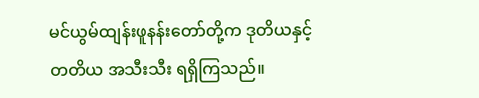မင်ယွမ်ထျန်းဖူနန်းတော်တို့က ဒုတိယနှင့် တတိယ အသီးသီး ရရှိကြသည်။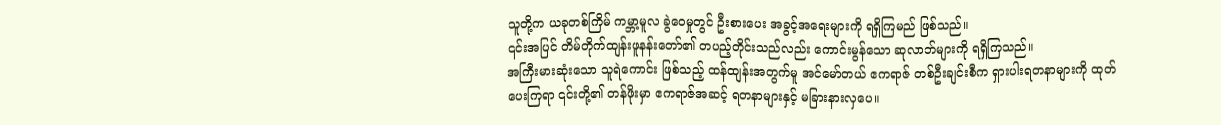သူတို့က ယခုတစ်ကြိမ် ကမ္ဘာ့မူလ ခွဲဝေမှုတွင် ဦးစားပေး အခွင့်အရေးများကို ရရှိကြမည် ဖြစ်သည်။
၎င်းအပြင် တိမ်တိုက်ထျန်းဖူနန်းတော်၏ တပည့်တိုင်းသည်လည်း ကောင်းမွန်သော ဆုလာဘ်များကို ရရှိကြသည်။
အကြီးမားဆုံးသော သူရဲကောင်း ဖြစ်သည့် ထန်ထျန်းအတွက်မူ အင်မော်တယ် ဧကရာဇ် တစ်ဦးချင်းစီက ရှားပါးရတနာများကို ထုတ်ပေးကြရာ ၎င်းတို့၏ တန်ဖိုးမှာ ဧကရာဇ်အဆင့် ရတနာများနှင့် မခြားနားလှပေ။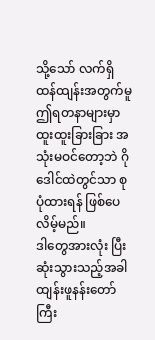သို့သော် လက်ရှိ ထန်ထျန်းအတွက်မူ ဤရတနာများမှာ ထူးထူးခြားခြား အသုံးမဝင်တော့ဘဲ ဂိုဒေါင်ထဲတွင်သာ စုပုံထားရန် ဖြစ်ပေလိမ့်မည်။
ဒါတွေအားလုံး ပြီးဆုံးသွားသည့်အခါ ထျန်းဖူနန်းတော်ကြီး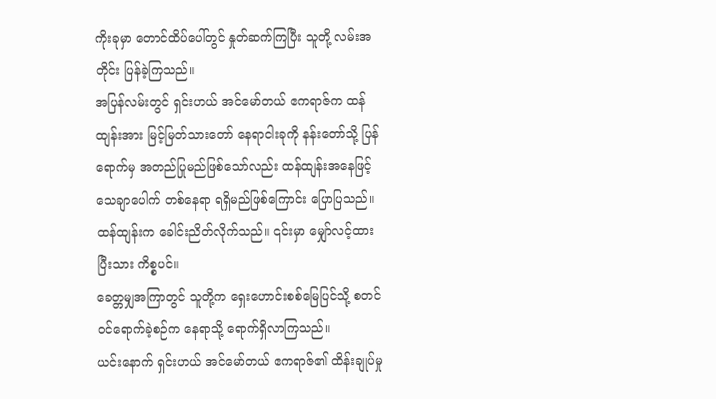ကိုးခုမှာ တောင်ထိပ်ပေါ်တွင် နှုတ်ဆက်ကြပြီး သူတို့ လမ်းအတိုင်း ပြန်ခဲ့ကြသည်။
အပြန်လမ်းတွင် ရှင်းဟယ် အင်မော်တယ် ဧကရာဇ်က ထန်ထျန်းအား မြင့်မြတ်သားတော် နေရာငါးခုကို နန်းတော်သို့ ပြန်ရောက်မှ အတည်ပြုမည်ဖြစ်သော်လည်း ထန်ထျန်းအနေဖြင့် သေချာပေါက် တစ်နေရာ ရရှိမည်ဖြစ်ကြောင်း ပြောပြသည်။
ထန်ထျန်းက ခေါင်းညိတ်လိုက်သည်။ ၎င်းမှာ မျှော်လင့်ထားပြီးသား ကိစ္စပင်။
ခေတ္တမျှအကြာတွင် သူတို့က ရှေးဟောင်းစစ်မြေပြင်သို့ စတင်ဝင်ရောက်ခဲ့စဉ်က နေရာသို့ ရောက်ရှိလာကြသည်။
ယင်းနောက် ရှင်းဟယ် အင်မော်တယ် ဧကရာဇ်၏ ထိန်းချုပ်မှု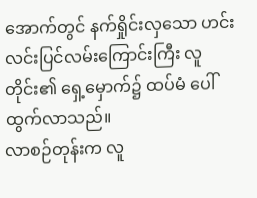အောက်တွင် နက်ရှိုင်းလှသော ဟင်းလင်းပြင်လမ်းကြောင်းကြီး လူတိုင်း၏ ရှေ့မှောက်၌ ထပ်မံ ပေါ်ထွက်လာသည်။
လာစဉ်တုန်းက လူ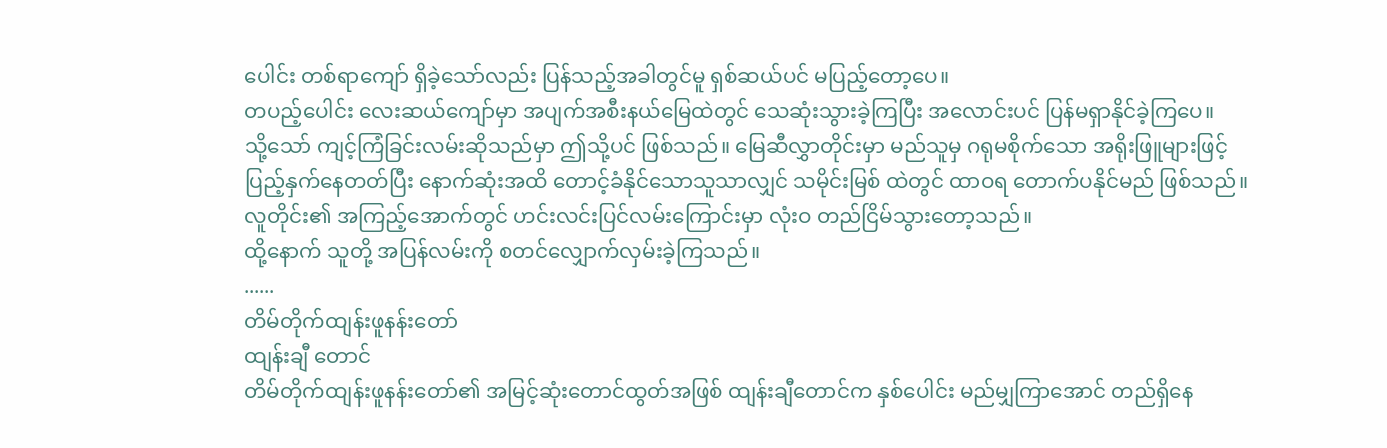ပေါင်း တစ်ရာကျော် ရှိခဲ့သော်လည်း ပြန်သည့်အခါတွင်မူ ရှစ်ဆယ်ပင် မပြည့်တော့ပေ။
တပည့်ပေါင်း လေးဆယ်ကျော်မှာ အပျက်အစီးနယ်မြေထဲတွင် သေဆုံးသွားခဲ့ကြပြီး အလောင်းပင် ပြန်မရှာနိုင်ခဲ့ကြပေ။
သို့သော် ကျင့်ကြံခြင်းလမ်းဆိုသည်မှာ ဤသို့ပင် ဖြစ်သည်။ မြေဆီလွှာတိုင်းမှာ မည်သူမှ ဂရုမစိုက်သော အရိုးဖြူများဖြင့် ပြည့်နှက်နေတတ်ပြီး နောက်ဆုံးအထိ တောင့်ခံနိုင်သောသူသာလျှင် သမိုင်းမြစ် ထဲတွင် ထာဝရ တောက်ပနိုင်မည် ဖြစ်သည်။
လူတိုင်း၏ အကြည့်အောက်တွင် ဟင်းလင်းပြင်လမ်းကြောင်းမှာ လုံးဝ တည်ငြိမ်သွားတော့သည်။
ထို့နောက် သူတို့ အပြန်လမ်းကို စတင်လျှောက်လှမ်းခဲ့ကြသည်။
......
တိမ်တိုက်ထျန်းဖူနန်းတော်
ထျန်းချီ တောင်
တိမ်တိုက်ထျန်းဖူနန်းတော်၏ အမြင့်ဆုံးတောင်ထွတ်အဖြစ် ထျန်းချီတောင်က နှစ်ပေါင်း မည်မျှကြာအောင် တည်ရှိနေ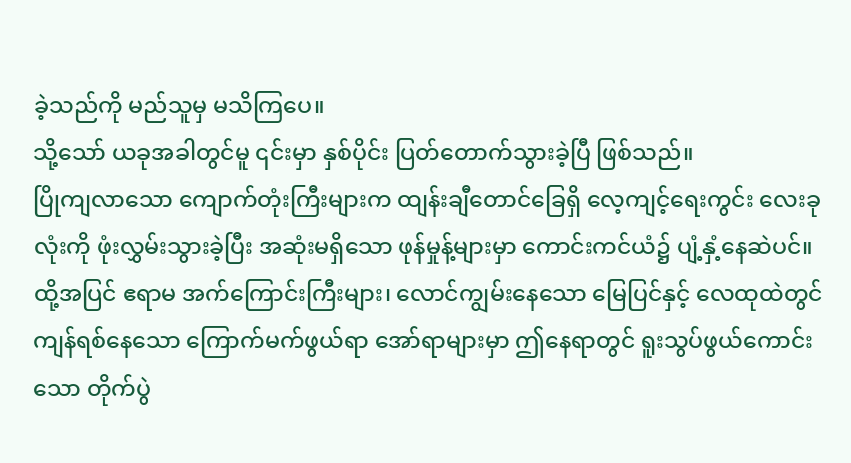ခဲ့သည်ကို မည်သူမှ မသိကြပေ။
သို့သော် ယခုအခါတွင်မူ ၎င်းမှာ နှစ်ပိုင်း ပြတ်တောက်သွားခဲ့ပြီ ဖြစ်သည်။
ပြိုကျလာသော ကျောက်တုံးကြီးများက ထျန်းချီတောင်ခြေရှိ လေ့ကျင့်ရေးကွင်း လေးခုလုံးကို ဖုံးလွှမ်းသွားခဲ့ပြီး အဆုံးမရှိသော ဖုန်မှုန့်များမှာ ကောင်းကင်ယံ၌ ပျံ့နှံ့နေဆဲပင်။
ထို့အပြင် ဧရာမ အက်ကြောင်းကြီးများ၊ လောင်ကျွမ်းနေသော မြေပြင်နှင့် လေထုထဲတွင် ကျန်ရစ်နေသော ကြောက်မက်ဖွယ်ရာ အော်ရာများမှာ ဤနေရာတွင် ရူးသွပ်ဖွယ်ကောင်းသော တိုက်ပွဲ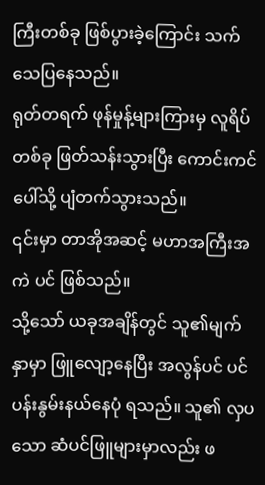ကြီးတစ်ခု ဖြစ်ပွားခဲ့ကြောင်း သက်သေပြနေသည်။
ရုတ်တရက် ဖုန်မှုန့်များကြားမှ လူရိပ်တစ်ခု ဖြတ်သန်းသွားပြီး ကောင်းကင်ပေါ်သို့ ပျံတက်သွားသည်။
၎င်းမှာ တာအိုအဆင့် မဟာအကြီးအကဲ ပင် ဖြစ်သည်။
သို့သော် ယခုအချိန်တွင် သူ၏မျက်နှာမှာ ဖြူလျော့နေပြီး အလွန်ပင် ပင်ပန်းနွမ်းနယ်နေပုံ ရသည်။ သူ၏ လှပသော ဆံပင်ဖြူများမှာလည်း ဖ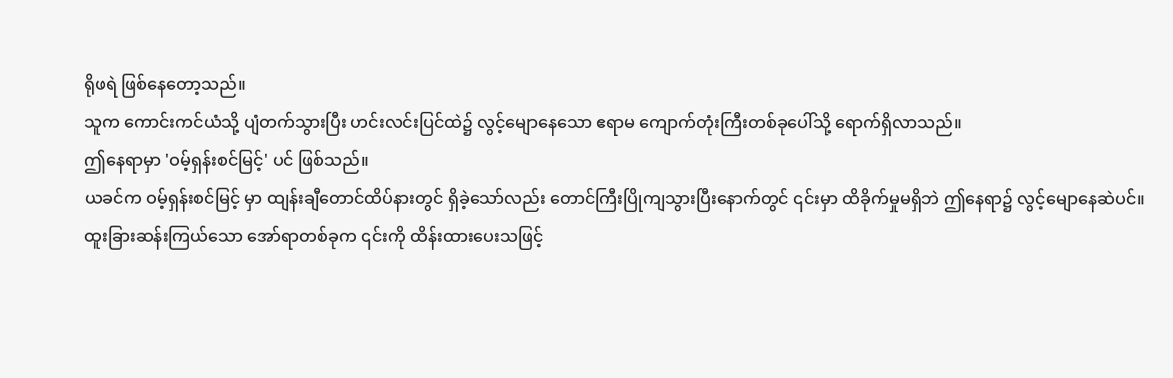ရိုဖရဲ ဖြစ်နေတော့သည်။
သူက ကောင်းကင်ယံသို့ ပျံတက်သွားပြီး ဟင်းလင်းပြင်ထဲ၌ လွင့်မျောနေသော ဧရာမ ကျောက်တုံးကြီးတစ်ခုပေါ်သို့ ရောက်ရှိလာသည်။
ဤနေရာမှာ 'ဝမ့်ရှန်းစင်မြင့်' ပင် ဖြစ်သည်။
ယခင်က ဝမ့်ရှန်းစင်မြင့် မှာ ထျန်းချီတောင်ထိပ်နားတွင် ရှိခဲ့သော်လည်း တောင်ကြီးပြိုကျသွားပြီးနောက်တွင် ၎င်းမှာ ထိခိုက်မှုမရှိဘဲ ဤနေရာ၌ လွင့်မျောနေဆဲပင်။
ထူးခြားဆန်းကြယ်သော အော်ရာတစ်ခုက ၎င်းကို ထိန်းထားပေးသဖြင့်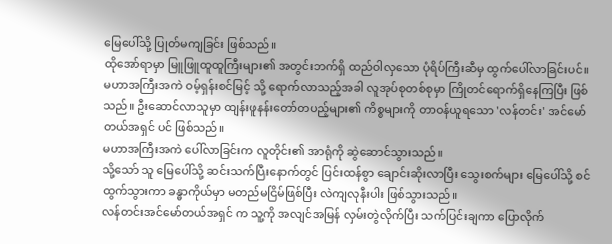မြေပေါ်သို့ ပြုတ်မကျခြင်း ဖြစ်သည်။
ထိုအော်ရာမှာ မြူဖြူထူထူကြီးများ၏ အတွင်းဘက်ရှိ ထည်ဝါလှသော ပုံရိပ်ကြီးဆီမှ ထွက်ပေါ်လာခြင်းပင်။
မဟာအကြီးအကဲ ဝမ့်ရှန်းစင်မြင့် သို့ ရောက်လာသည့်အခါ လူအုပ်စုတစ်စုမှာ ကြိုတင်ရောက်ရှိနေကြပြီး ဖြစ်သည်။ ဦးဆောင်လာသူမှာ ထျန်းဖူနန်းတော်တပည့်များ၏ ကိစ္စများကို တာဝန်ယူရသော 'လန်တင်း' အင်မော်တယ်အရှင် ပင် ဖြစ်သည်။
မဟာအကြီးအကဲ ပေါ်လာခြင်းက လူတိုင်း၏ အာရုံကို ဆွဲဆောင်သွားသည်။
သို့သော် သူ မြေပေါ်သို့ ဆင်းသက်ပြီးနောက်တွင် ပြင်းထန်စွာ ချောင်းဆိုးလာပြီး သွေးစက်များ မြေပေါ်သို့ စင်ထွက်သွားကာ ခန္ဓာကိုယ်မှာ မတည်မငြိမ်ဖြစ်ပြီး လဲကျလုနီးပါး ဖြစ်သွားသည်။
လန်တင်းအင်မော်တယ်အရှင် က သူ့ကို အလျင်အမြန် လှမ်းတွဲလိုက်ပြီး သက်ပြင်းချကာ ပြောလိုက်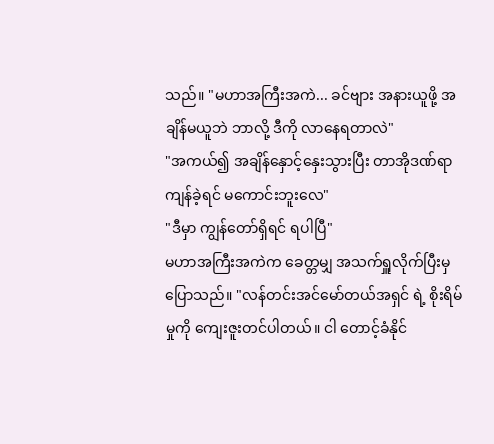သည်။ "မဟာအကြီးအကဲ... ခင်ဗျား အနားယူဖို့ အချိန်မယူဘဲ ဘာလို့ ဒီကို လာနေရတာလဲ"
"အကယ်၍ အချိန်နှောင့်နှေးသွားပြီး တာအိုဒဏ်ရာ ကျန်ခဲ့ရင် မကောင်းဘူးလေ"
"ဒီမှာ ကျွန်တော်ရှိရင် ရပါပြီ"
မဟာအကြီးအကဲက ခေတ္တမျှ အသက်ရှူလိုက်ပြီးမှ ပြောသည်။ "လန်တင်းအင်မော်တယ်အရှင် ရဲ့ စိုးရိမ်မှုကို ကျေးဇူးတင်ပါတယ်။ ငါ တောင့်ခံနိုင်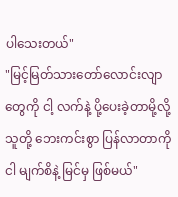ပါသေးတယ်"
"မြင့်မြတ်သားတော်လောင်းလျာတွေကို ငါ့ လက်နဲ့ ပို့ပေးခဲ့တာမို့လို့ သူတို့ ဘေးကင်းစွာ ပြန်လာတာကို ငါ မျက်စိနဲ့ မြင်မှ ဖြစ်မယ်"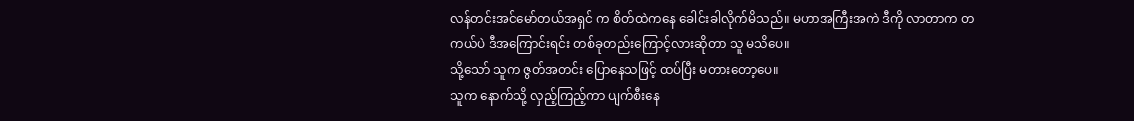လန်တင်းအင်မော်တယ်အရှင် က စိတ်ထဲကနေ ခေါင်းခါလိုက်မိသည်။ မဟာအကြီးအကဲ ဒီကို လာတာက တကယ်ပဲ ဒီအကြောင်းရင်း တစ်ခုတည်းကြောင့်လားဆိုတာ သူ မသိပေ။
သို့သော် သူက ဇွတ်အတင်း ပြောနေသဖြင့် ထပ်ပြီး မတားတော့ပေ။
သူက နောက်သို့ လှည့်ကြည့်ကာ ပျက်စီးနေ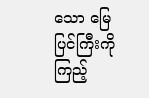သော မြေပြင်ကြီးကို ကြည့်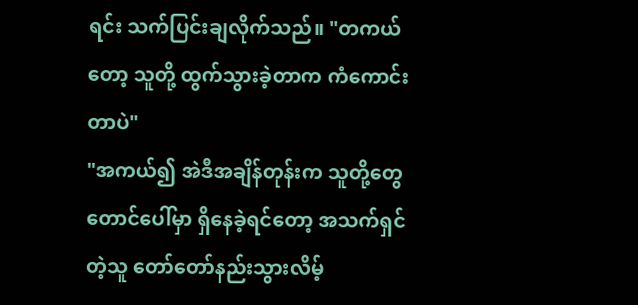ရင်း သက်ပြင်းချလိုက်သည်။ "တကယ်တော့ သူတို့ ထွက်သွားခဲ့တာက ကံကောင်းတာပဲ"
"အကယ်၍ အဲဒီအချိန်တုန်းက သူတို့တွေ တောင်ပေါ်မှာ ရှိနေခဲ့ရင်တော့ အသက်ရှင်တဲ့သူ တော်တော်နည်းသွားလိမ့်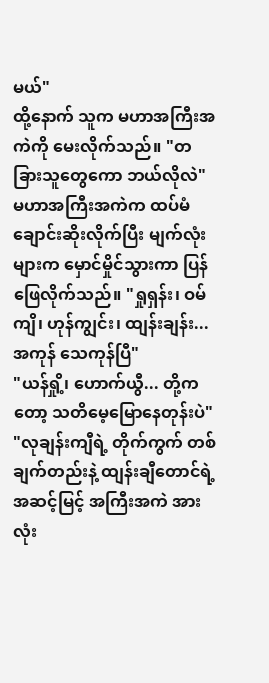မယ်"
ထို့နောက် သူက မဟာအကြီးအကဲကို မေးလိုက်သည်။ "တခြားသူတွေကော ဘယ်လိုလဲ"
မဟာအကြီးအကဲက ထပ်မံ ချောင်းဆိုးလိုက်ပြီး မျက်လုံးများက မှောင်မှိုင်သွားကာ ပြန်ဖြေလိုက်သည်။ "ရှုရှန်း၊ ဝမ်ကျိ၊ ဟုန်ကျွင်း၊ ထျန်းချန်း... အကုန် သေကုန်ပြီ"
"ယန်ရှို့၊ ဟောက်ယွီ... တို့ကတော့ သတိမေ့မြောနေတုန်းပဲ"
"လုချန်းကျီရဲ့ တိုက်ကွက် တစ်ချက်တည်းနဲ့ ထျန်းချီတောင်ရဲ့ အဆင့်မြင့် အကြီးအကဲ အားလုံး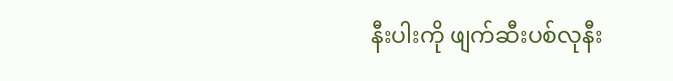နီးပါးကို ဖျက်ဆီးပစ်လုနီး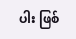ပါး ဖြစ်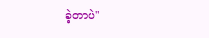ခဲ့တာပဲ"